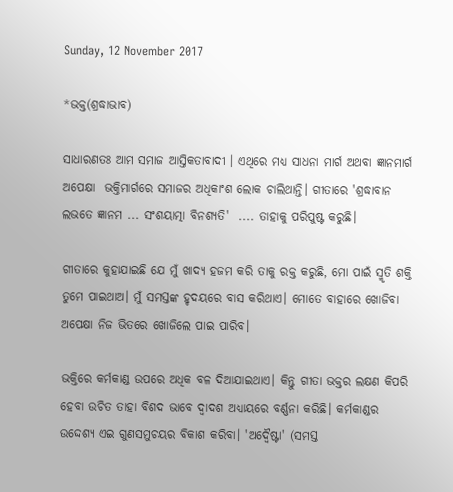Sunday, 12 November 2017

*ଭକ୍ତ(ଶ୍ରଦ୍ଧାଭାବ)

ସାଧାରଣତଃ ଆମ ସମାଜ ଆସ୍ତିକତାବାଦୀ । ଏଥିରେ ମଧ୍ୟ ସାଧନା ମାର୍ଗ ଅଥବା ଜ୍ଞାନମାର୍ଗ ଅପେକ୍ଷା  ଭକ୍ତିମାର୍ଗରେ ସମାଜର ଅଧିକାଂଶ ଲୋକ ଚାଲିଥାନ୍ତି। ଗୀତାରେ 'ଶ୍ରଦ୍ଧାବାନ ଲଭତେ ଜ୍ଞାନମ ... ସଂଶୟାତ୍ମା ବିନଶ୍ୟତି'  .... ତାହାକୁ ପରିପୁଷ୍ଟ କରୁଛି।

ଗୀତାରେ କୁହାଯାଇଛି ଯେ ମୁଁ ଖାଦ୍ୟ ହଜମ କରି ତାକୁ ରକ୍ତ କରୁଛି, ମୋ ପାଇଁ ସ୍ମୃତି ଶକ୍ତି ତୁମେ ପାଇଥାଅ। ମୁଁ ସମସ୍ତଙ୍କ ହୃଦୟରେ ବାସ କରିଥାଏ। ମୋତେ ବାହାରେ ଖୋଜିବା ଅପେକ୍ଷା ନିଜ ଭିତରେ ଖୋଜିଲେ ପାଇ ପାରିବ।

ଭକ୍ତିରେ କର୍ମକାଣ୍ଡ ଉପରେ ଅଧିକ ବଳ ଦିଆଯାଇଥାଏ। କିନ୍ତୁ ଗୀତା ଭକ୍ତର ଲକ୍ଷଣ କିପରି ହେବା ଉଚିତ ତାହା ବିଶଦ ଭାବେ ଦ୍ୱାଦଶ ଅଧ୍ୟାୟରେ ବର୍ଣ୍ଣନା କରିଛି। କର୍ମକାଣ୍ଡର ଉଦ୍ଦେଶ୍ୟ ଏଇ ଗୁଣସମୁଚୟର ବିକାଶ କରିବା। 'ଅଦ୍ୱୈଷ୍ଟା' (ସମସ୍ତ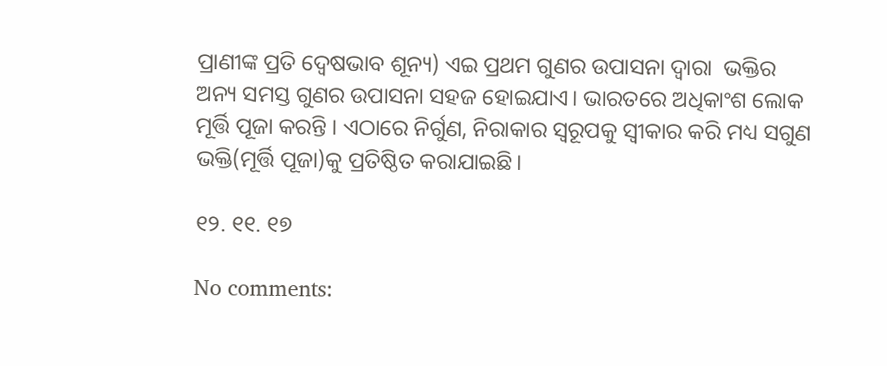ପ୍ରାଣୀଙ୍କ ପ୍ରତି ଦ୍ଵେଷଭାବ ଶୂନ୍ୟ) ଏଇ ପ୍ରଥମ ଗୁଣର ଉପାସନା ଦ୍ୱାରା  ଭକ୍ତିର ଅନ୍ୟ ସମସ୍ତ ଗୁଣର ଉପାସନା ସହଜ ହୋଇଯାଏ। ଭାରତରେ ଅଧିକାଂଶ ଲୋକ ମୂର୍ତ୍ତି ପୂଜା କରନ୍ତି । ଏଠାରେ ନିର୍ଗୁଣ, ନିରାକାର ସ୍ୱରୂପକୁ ସ୍ୱୀକାର କରି ମଧ୍ୟ ସଗୁଣ ଭକ୍ତି(ମୂର୍ତ୍ତି ପୂଜା)କୁ ପ୍ରତିଷ୍ଠିତ କରାଯାଇଛି।

୧୨. ୧୧. ୧୭

No comments: